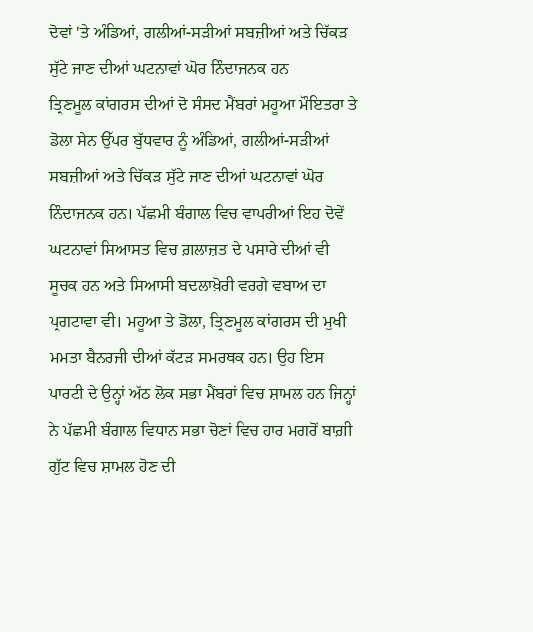ਦੋਵਾਂ 'ਤੇ ਅੰਡਿਆਂ, ਗਲੀਆਂ-ਸੜੀਆਂ ਸਬਜ਼ੀਆਂ ਅਤੇ ਚਿੱਕੜ ਸੁੱਟੇ ਜਾਣ ਦੀਆਂ ਘਟਨਾਵਾਂ ਘੋਰ ਨਿੰਦਾਜਨਕ ਹਨ
ਤ੍ਰਿਣਮੂਲ ਕਾਂਗਰਸ ਦੀਆਂ ਦੋ ਸੰਸਦ ਮੈਂਬਰਾਂ ਮਹੂਆ ਮੌਇਤਰਾ ਤੇ ਡੋਲਾ ਸੇਨ ਉੱਪਰ ਬੁੱਧਵਾਰ ਨੂੰ ਅੰਡਿਆਂ, ਗਲੀਆਂ-ਸੜੀਆਂ ਸਬਜ਼ੀਆਂ ਅਤੇ ਚਿੱਕੜ ਸੁੱਟੇ ਜਾਣ ਦੀਆਂ ਘਟਨਾਵਾਂ ਘੋਰ ਨਿੰਦਾਜਨਕ ਹਨ। ਪੱਛਮੀ ਬੰਗਾਲ ਵਿਚ ਵਾਪਰੀਆਂ ਇਹ ਦੋਵੇਂ ਘਟਨਾਵਾਂ ਸਿਆਸਤ ਵਿਚ ਗ਼ਲਾਜ਼ਤ ਦੇ ਪਸਾਰੇ ਦੀਆਂ ਵੀ ਸੂਚਕ ਹਨ ਅਤੇ ਸਿਆਸੀ ਬਦਲਾਖ਼ੋਰੀ ਵਰਗੇ ਵਬਾਅ ਦਾ ਪ੍ਰਗਟਾਵਾ ਵੀ। ਮਹੂਆ ਤੇ ਡੋਲਾ, ਤ੍ਰਿਣਮੂਲ ਕਾਂਗਰਸ ਦੀ ਮੁਖੀ ਮਮਤਾ ਬੈਨਰਜੀ ਦੀਆਂ ਕੱਟੜ ਸਮਰਥਕ ਹਨ। ਉਹ ਇਸ ਪਾਰਟੀ ਦੇ ਉਨ੍ਹਾਂ ਅੱਠ ਲੋਕ ਸਭਾ ਮੈਂਬਰਾਂ ਵਿਚ ਸ਼ਾਮਲ ਹਨ ਜਿਨ੍ਹਾਂ ਨੇ ਪੱਛਮੀ ਬੰਗਾਲ ਵਿਧਾਨ ਸਭਾ ਚੋਣਾਂ ਵਿਚ ਹਾਰ ਮਗਰੋਂ ਬਾਗ਼ੀ ਗੁੱਟ ਵਿਚ ਸ਼ਾਮਲ ਹੋਣ ਦੀ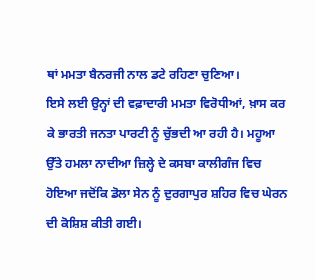ਥਾਂ ਮਮਤਾ ਬੈਨਰਜੀ ਨਾਲ ਡਟੇ ਰਹਿਣਾ ਚੁਣਿਆ।
ਇਸੇ ਲਈ ਉਨ੍ਹਾਂ ਦੀ ਵਫ਼ਾਦਾਰੀ ਮਮਤਾ ਵਿਰੋਧੀਆਂ, ਖ਼ਾਸ ਕਰ ਕੇ ਭਾਰਤੀ ਜਨਤਾ ਪਾਰਟੀ ਨੂੰ ਚੁੱਭਦੀ ਆ ਰਹੀ ਹੈ। ਮਹੂਆ ਉੱਤੇ ਹਮਲਾ ਨਾਦੀਆ ਜ਼ਿਲ੍ਹੇ ਦੇ ਕਸਬਾ ਕਾਲੀਗੰਜ ਵਿਚ ਹੋਇਆ ਜਦੋਂਕਿ ਡੋਲਾ ਸੇਨ ਨੂੰ ਦੁਰਗਾਪੁਰ ਸ਼ਹਿਰ ਵਿਚ ਘੇਰਨ ਦੀ ਕੋਸ਼ਿਸ਼ ਕੀਤੀ ਗਈ।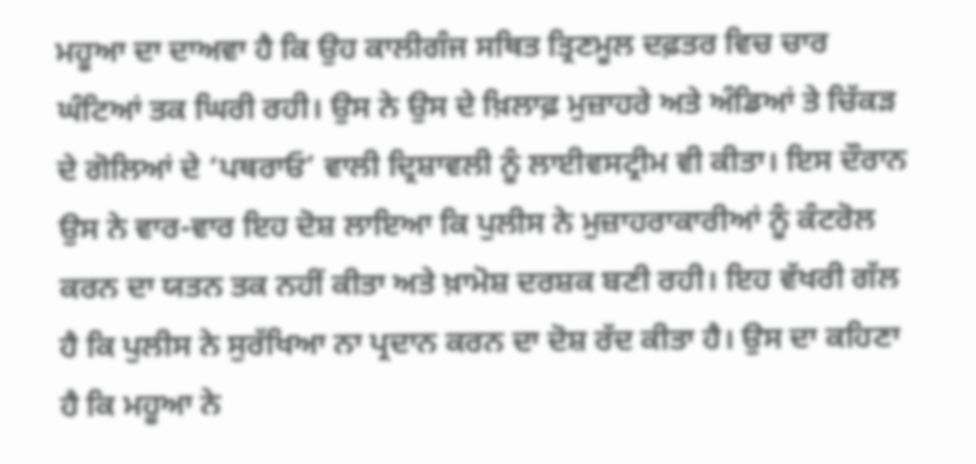ਮਹੂਆ ਦਾ ਦਾਅਵਾ ਹੈ ਕਿ ਉਹ ਕਾਲੀਗੰਜ ਸਥਿਤ ਤ੍ਰਿਣਮੂਲ ਦਫ਼ਤਰ ਵਿਚ ਚਾਰ ਘੰਟਿਆਂ ਤਕ ਘਿਰੀ ਰਹੀ। ਉਸ ਨੇ ਉਸ ਦੇ ਖ਼ਿਲਾਫ਼ ਮੁਜ਼ਾਹਰੇ ਅਤੇ ਅੰਡਿਆਂ ਤੇ ਚਿੱਕੜ ਦੇ ਗੋਲਿਆਂ ਦੇ ‘ਪਥਰਾਓ’ ਵਾਲੀ ਦ੍ਰਿਸ਼ਾਵਲੀ ਨੂੰ ਲਾਈਵਸਟ੍ਰੀਮ ਵੀ ਕੀਤਾ। ਇਸ ਦੌਰਾਨ ਉਸ ਨੇ ਵਾਰ-ਵਾਰ ਇਹ ਦੋਸ਼ ਲਾਇਆ ਕਿ ਪੁਲੀਸ ਨੇ ਮੁਜ਼ਾਹਰਾਕਾਰੀਆਂ ਨੂੰ ਕੰਟਰੋਲ ਕਰਨ ਦਾ ਯਤਨ ਤਕ ਨਹੀਂ ਕੀਤਾ ਅਤੇ ਖ਼ਾਮੋਸ਼ ਦਰਸ਼ਕ ਬਣੀ ਰਹੀ। ਇਹ ਵੱਖਰੀ ਗੱਲ ਹੈ ਕਿ ਪੁਲੀਸ ਨੇ ਸੁਰੱਖਿਆ ਨਾ ਪ੍ਰਦਾਨ ਕਰਨ ਦਾ ਦੋਸ਼ ਰੱਦ ਕੀਤਾ ਹੈ। ਉਸ ਦਾ ਕਹਿਣਾ ਹੈ ਕਿ ਮਹੂਆ ਨੇ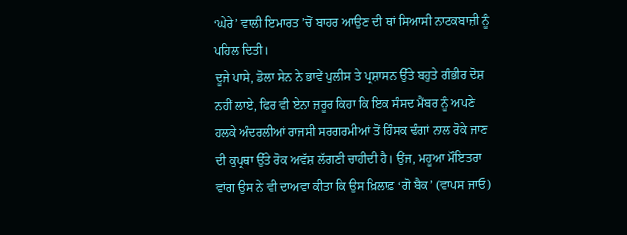‘ਘੇਰੇ’ ਵਾਲੀ ਇਮਾਰਤ ’ਚੋਂ ਬਾਹਰ ਆਉਣ ਦੀ ਥਾਂ ਸਿਆਸੀ ਨਾਟਕਬਾਜ਼ੀ ਨੂੰ ਪਹਿਲ ਦਿਤੀ।
ਦੂਜੇ ਪਾਸੇ, ਡੋਲਾ ਸੇਨ ਨੇ ਭਾਵੇਂ ਪੁਲੀਸ ਤੇ ਪ੍ਰਸ਼ਾਸਨ ਉੱਤੇ ਬਹੁਤੇ ਗੰਭੀਰ ਦੋਸ਼ ਨਹੀਂ ਲਾਏ, ਫਿਰ ਵੀ ਏਨਾ ਜ਼ਰੂਰ ਕਿਹਾ ਕਿ ਇਕ ਸੰਸਦ ਮੈਂਬਰ ਨੂੰ ਅਪਣੇ ਹਲਕੇ ਅੰਦਰਲੀਆਂ ਰਾਜਸੀ ਸਰਗਰਮੀਆਂ ਤੋਂ ਹਿੰਸਕ ਢੰਗਾਂ ਨਾਲ ਰੋਕੇ ਜਾਣ ਦੀ ਕੁਪ੍ਰਥਾ ਉੱਤੇ ਰੋਕ ਅਵੱਸ਼ ਲੱਗਣੀ ਚਾਹੀਦੀ ਹੈ। ਉਂਜ, ਮਹੂਆ ਮੌਇਤਰਾ ਵਾਂਗ ਉਸ ਨੇ ਵੀ ਦਾਅਵਾ ਕੀਤਾ ਕਿ ਉਸ ਖ਼ਿਲਾਫ਼ ‘ਗੋ ਬੈਕ’ (ਵਾਪਸ ਜਾਓ)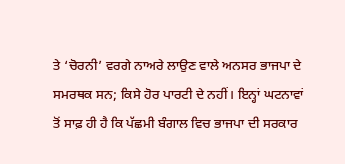ਤੇ ‘ਚੋਰਨੀ’ ਵਰਗੇ ਨਾਅਰੇ ਲਾਉਣ ਵਾਲੇ ਅਨਸਰ ਭਾਜਪਾ ਦੇ ਸਮਰਥਕ ਸਨ; ਕਿਸੇ ਹੋਰ ਪਾਰਟੀ ਦੇ ਨਹੀਂ। ਇਨ੍ਹਾਂ ਘਟਨਾਵਾਂ ਤੋਂ ਸਾਫ਼ ਹੀ ਹੈ ਕਿ ਪੱਛਮੀ ਬੰਗਾਲ ਵਿਚ ਭਾਜਪਾ ਦੀ ਸਰਕਾਰ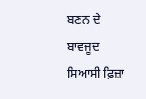ਬਣਨ ਦੇ ਬਾਵਜੂਦ ਸਿਆਸੀ ਫ਼ਿਜ਼ਾ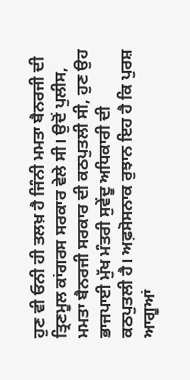ਹੁਣ ਵੀ ਓਨੀ ਹੀ ਤਲਖ਼ ਹੈ ਜਿੰਨੀ ਮਮਤਾ ਬੈਨਰਜੀ ਦੀ ਤ੍ਰਿਣਮੂਲ ਕਾਂਗਰਸ ਸਰਕਾਰ ਵੇਲੇ ਸੀ। ਉਦੋਂ ਪੁਲੀਸ, ਮਮਤਾ ਬੈਨਰਜੀ ਸਰਕਾਰ ਦੀ ਕਠਪੁਤਲੀ ਸੀ, ਹੁਣ ਉਹ ਭਾਜਪਾਈ ਮੁੱਖ ਮੰਤਰੀ ਸੁਵੇਂਦੂ ਅਧਿਕਾਰੀ ਦੀ ਕਠਪੁਤਲੀ ਹੈ। ਅਫ਼ਸੋਸਨਾਕ ਰੁਝਾਨ ਇਹ ਹੈ ਕਿ ਪੁਰਸ਼ ਆਗੂਆਂ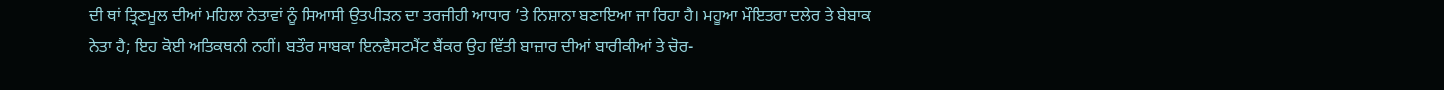ਦੀ ਥਾਂ ਤ੍ਰਿਣਮੂਲ ਦੀਆਂ ਮਹਿਲਾ ਨੇਤਾਵਾਂ ਨੂੰ ਸਿਆਸੀ ਉਤਪੀੜਨ ਦਾ ਤਰਜੀਹੀ ਆਧਾਰ ’ਤੇ ਨਿਸ਼ਾਨਾ ਬਣਾਇਆ ਜਾ ਰਿਹਾ ਹੈ। ਮਹੂਆ ਮੌਇਤਰਾ ਦਲੇਰ ਤੇ ਬੇਬਾਕ ਨੇਤਾ ਹੈ; ਇਹ ਕੋਈ ਅਤਿਕਥਨੀ ਨਹੀਂ। ਬਤੌਰ ਸਾਬਕਾ ਇਨਵੈਸਟਮੈਂਟ ਬੈਂਕਰ ਉਹ ਵਿੱਤੀ ਬਾਜ਼ਾਰ ਦੀਆਂ ਬਾਰੀਕੀਆਂ ਤੇ ਚੋਰ-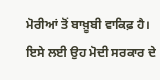ਮੋਰੀਆਂ ਤੋਂ ਬਾਖ਼ੂਬੀ ਵਾਕਿਫ਼ ਹੈ।
ਇਸੇ ਲਈ ਉਹ ਮੋਦੀ ਸਰਕਾਰ ਦੇ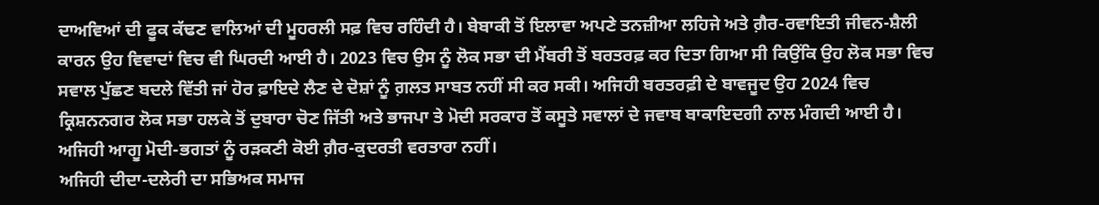ਦਾਅਵਿਆਂ ਦੀ ਫੂਕ ਕੱਢਣ ਵਾਲਿਆਂ ਦੀ ਮੂਹਰਲੀ ਸਫ਼ ਵਿਚ ਰਹਿੰਦੀ ਹੈ। ਬੇਬਾਕੀ ਤੋਂ ਇਲਾਵਾ ਅਪਣੇ ਤਨਜ਼ੀਆ ਲਹਿਜੇ ਅਤੇ ਗ਼ੈਰ-ਰਵਾਇਤੀ ਜੀਵਨ-ਸ਼ੈਲੀ ਕਾਰਨ ਉਹ ਵਿਵਾਦਾਂ ਵਿਚ ਵੀ ਘਿਰਦੀ ਆਈ ਹੈ। 2023 ਵਿਚ ਉਸ ਨੂੰ ਲੋਕ ਸਭਾ ਦੀ ਮੈਂਬਰੀ ਤੋਂ ਬਰਤਰਫ਼ ਕਰ ਦਿਤਾ ਗਿਆ ਸੀ ਕਿਉਂਕਿ ਉਹ ਲੋਕ ਸਭਾ ਵਿਚ ਸਵਾਲ ਪੁੱਛਣ ਬਦਲੇ ਵਿੱਤੀ ਜਾਂ ਹੋਰ ਫ਼ਾਇਦੇ ਲੈਣ ਦੇ ਦੋਸ਼ਾਂ ਨੂੰ ਗ਼ਲਤ ਸਾਬਤ ਨਹੀਂ ਸੀ ਕਰ ਸਕੀ। ਅਜਿਹੀ ਬਰਤਰਫ਼ੀ ਦੇ ਬਾਵਜੂਦ ਉਹ 2024 ਵਿਚ ਕ੍ਰਿਸ਼ਨਨਗਰ ਲੋਕ ਸਭਾ ਹਲਕੇ ਤੋਂ ਦੁਬਾਰਾ ਚੋਣ ਜਿੱਤੀ ਅਤੇ ਭਾਜਪਾ ਤੇ ਮੋਦੀ ਸਰਕਾਰ ਤੋਂ ਕਸੂਤੇ ਸਵਾਲਾਂ ਦੇ ਜਵਾਬ ਬਾਕਾਇਦਗੀ ਨਾਲ ਮੰਗਦੀ ਆਈ ਹੈ। ਅਜਿਹੀ ਆਗੂ ਮੋਦੀ-ਭਗਤਾਂ ਨੂੰ ਰੜਕਣੀ ਕੋਈ ਗ਼ੈਰ-ਕੁਦਰਤੀ ਵਰਤਾਰਾ ਨਹੀਂ।
ਅਜਿਹੀ ਦੀਦਾ-ਦਲੇਰੀ ਦਾ ਸਭਿਅਕ ਸਮਾਜ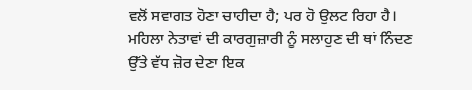ਵਲੋਂ ਸਵਾਗਤ ਹੋਣਾ ਚਾਹੀਦਾ ਹੈ; ਪਰ ਹੋ ਉਲਟ ਰਿਹਾ ਹੈ। ਮਹਿਲਾ ਨੇਤਾਵਾਂ ਦੀ ਕਾਰਗੁਜ਼ਾਰੀ ਨੂੰ ਸਲਾਹੁਣ ਦੀ ਥਾਂ ਨਿੰਦਣ ਉੱਤੇ ਵੱਧ ਜ਼ੋਰ ਦੇਣਾ ਇਕ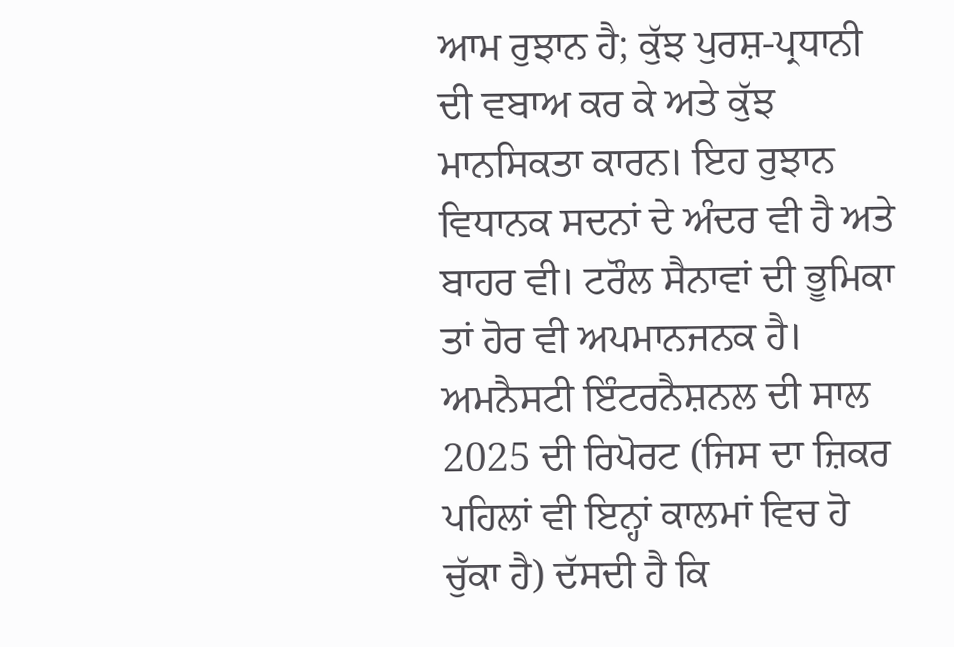ਆਮ ਰੁਝਾਨ ਹੈ; ਕੁੱਝ ਪੁਰਸ਼-ਪ੍ਰਧਾਨੀ ਦੀ ਵਬਾਅ ਕਰ ਕੇ ਅਤੇ ਕੁੱਝ ਮਾਨਸਿਕਤਾ ਕਾਰਨ। ਇਹ ਰੁਝਾਨ ਵਿਧਾਨਕ ਸਦਨਾਂ ਦੇ ਅੰਦਰ ਵੀ ਹੈ ਅਤੇ ਬਾਹਰ ਵੀ। ਟਰੌਲ ਸੈਨਾਵਾਂ ਦੀ ਭੂਮਿਕਾ ਤਾਂ ਹੋਰ ਵੀ ਅਪਮਾਨਜਨਕ ਹੈ। ਅਮਨੈਸਟੀ ਇੰਟਰਨੈਸ਼ਨਲ ਦੀ ਸਾਲ 2025 ਦੀ ਰਿਪੋਰਟ (ਜਿਸ ਦਾ ਜ਼ਿਕਰ ਪਹਿਲਾਂ ਵੀ ਇਨ੍ਹਾਂ ਕਾਲਮਾਂ ਵਿਚ ਹੋ ਚੁੱਕਾ ਹੈ) ਦੱਸਦੀ ਹੈ ਕਿ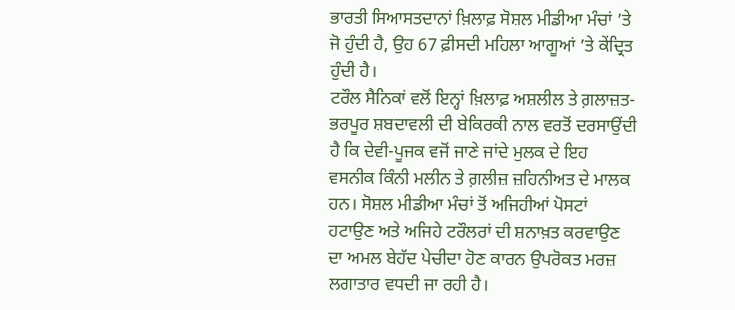ਭਾਰਤੀ ਸਿਆਸਤਦਾਨਾਂ ਖ਼ਿਲਾਫ਼ ਸੋਸ਼ਲ ਮੀਡੀਆ ਮੰਚਾਂ ’ਤੇ ਜੋ ਹੁੰਦੀ ਹੈ, ਉਹ 67 ਫ਼ੀਸਦੀ ਮਹਿਲਾ ਆਗੂਆਂ ’ਤੇ ਕੇਂਦ੍ਰਿਤ ਹੁੰਦੀ ਹੈ।
ਟਰੌਲ ਸੈਨਿਕਾਂ ਵਲੋਂ ਇਨ੍ਹਾਂ ਖ਼ਿਲਾਫ਼ ਅਸ਼ਲੀਲ ਤੇ ਗ਼ਲਾਜ਼ਤ-ਭਰਪੂਰ ਸ਼ਬਦਾਵਲੀ ਦੀ ਬੇਕਿਰਕੀ ਨਾਲ ਵਰਤੋਂ ਦਰਸਾਉਂਦੀ ਹੈ ਕਿ ਦੇਵੀ-ਪੂਜਕ ਵਜੋਂ ਜਾਣੇ ਜਾਂਦੇ ਮੁਲਕ ਦੇ ਇਹ ਵਸਨੀਕ ਕਿੰਨੀ ਮਲੀਨ ਤੇ ਗ਼ਲੀਜ਼ ਜ਼ਹਿਨੀਅਤ ਦੇ ਮਾਲਕ ਹਨ। ਸੋਸ਼ਲ ਮੀਡੀਆ ਮੰਚਾਂ ਤੋਂ ਅਜਿਹੀਆਂ ਪੋਸਟਾਂ ਹਟਾਉਣ ਅਤੇ ਅਜਿਹੇ ਟਰੌਲਰਾਂ ਦੀ ਸ਼ਨਾਖ਼ਤ ਕਰਵਾਉਣ ਦਾ ਅਮਲ ਬੇਹੱਦ ਪੇਚੀਦਾ ਹੋਣ ਕਾਰਨ ਉਪਰੋਕਤ ਮਰਜ਼ ਲਗਾਤਾਰ ਵਧਦੀ ਜਾ ਰਹੀ ਹੈ।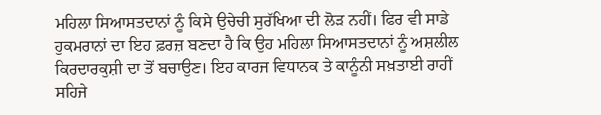ਮਹਿਲਾ ਸਿਆਸਤਦਾਨਾਂ ਨੂੰ ਕਿਸੇ ਉਚੇਚੀ ਸੁਰੱਖਿਆ ਦੀ ਲੋੜ ਨਹੀਂ। ਫਿਰ ਵੀ ਸਾਡੇ ਹੁਕਮਰਾਨਾਂ ਦਾ ਇਹ ਫ਼ਰਜ਼ ਬਣਦਾ ਹੈ ਕਿ ਉਹ ਮਹਿਲਾ ਸਿਆਸਤਦਾਨਾਂ ਨੂੰ ਅਸ਼ਲੀਲ ਕਿਰਦਾਰਕੁਸ਼ੀ ਦਾ ਤੋਂ ਬਚਾਉਣ। ਇਹ ਕਾਰਜ ਵਿਧਾਨਕ ਤੇ ਕਾਨੂੰਨੀ ਸਖ਼ਤਾਈ ਰਾਹੀਂ ਸਹਿਜੇ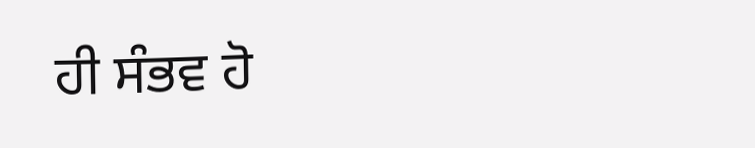ਹੀ ਸੰਭਵ ਹੋ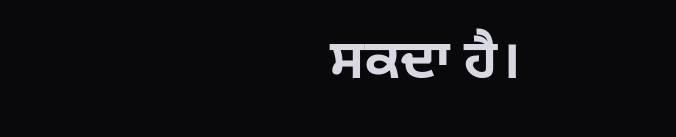ਸਕਦਾ ਹੈ।